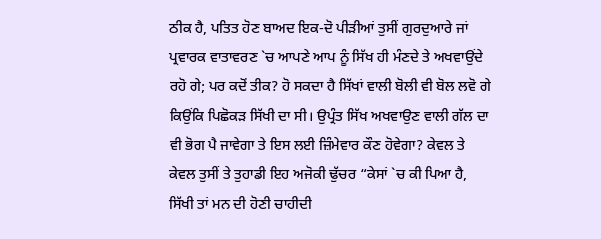ਠੀਕ ਹੈ, ਪਤਿਤ ਹੋਣ ਬਾਅਦ ਇਕ-ਦੋ ਪੀੜੀਆਂ ਤੁਸੀਂ ਗੁਰਦੁਆਰੇ ਜਾਂ ਪ੍ਰਵਾਰਕ ਵਾਤਾਵਰਣ `ਚ ਆਪਣੇ ਆਪ ਨੂੰ ਸਿੱਖ ਹੀ ਮੰਣਦੇ ਤੇ ਅਖਵਾਉਂਦੇ ਰਹੋ ਗੇ; ਪਰ ਕਦੋਂ ਤੀਕ? ਹੋ ਸਕਦਾ ਹੈ ਸਿੱਖਾਂ ਵਾਲੀ ਬੋਲੀ ਵੀ ਬੋਲ ਲਵੋ ਗੇ ਕਿਉਂਕਿ ਪਿਛੋਕੜ ਸਿੱਖੀ ਦਾ ਸੀ। ਉਪ੍ਰੰਤ ਸਿੱਖ ਅਖਵਾਉਣ ਵਾਲੀ ਗੱਲ ਦਾ ਵੀ ਭੋਗ ਪੈ ਜਾਵੇਗਾ ਤੇ ਇਸ ਲਈ ਜ਼ਿੰਮੇਵਾਰ ਕੌਣ ਹੋਵੇਗਾ? ਕੇਵਲ ਤੇ ਕੇਵਲ ਤੁਸੀਂ ਤੇ ਤੁਹਾਡੀ ਇਹ ਅਜੋਕੀ ਢੁੱਚਰ “ਕੇਸਾਂ `ਚ ਕੀ ਪਿਆ ਹੈ, ਸਿੱਖੀ ਤਾਂ ਮਨ ਦੀ ਹੋਣੀ ਚਾਹੀਦੀ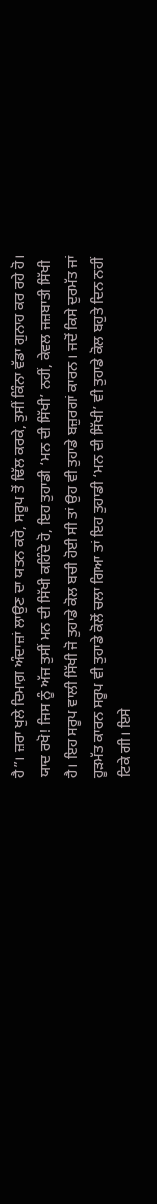ਹੈ”। ਜ਼ਰਾ ਖੁਲੇ ਦਿਮਾਗ਼ ਅੰਦਾਜ਼ਾਂ ਲਾਉਣ ਦਾ ਯਤਨ ਕਰੋ, ਸਰੂਪ ਤੋਂ ਢਿੱਲ ਕਰਕੇ, ਤੁਸੀਂ ਕਿੰਨਾ ਵੱਡਾ ਗੁਨਾਹ ਕਰ ਰਹੇ ਹੋ। ਯਾਦ ਰਖੋ! ਜਿਸ ਨੂੰ ਅੱਜ ਤੁਸੀਂ ਮਨ ਦੀ ਸਿੱਖੀ ਕਹਿੰਦੇ ਹੋ, ਇਹ ਤੁਹਾਡੀ ‘ਮਨ ਦੀ ਸਿੱਖੀ’ ਨਹੀਂ, ਕੇਵਲ ਜਜ਼ਬਾਤੀ ਸਿੱਖੀ ਹੈ। ਇਹ ਸਰੂਪ ਵਾਲੀ ਸਿੱਖੀ ਜੋ ਤੁਹਾਡੇ ਕੋਲ ਬਚੀ ਹੋਈ ਸੀ ਤਾਂ ਉਹ ਵੀ ਤੁਹਾਡੇ ਬਜ਼ੁਰਗਾਂ ਕਾਰਨ। ਜਦੋਂ ਕਿਸੇ ਦੁਰਮੱਤ ਜਾਂ ਹੂੜਮੱਤ ਕਾਰਨ ਸਰੂਪ ਵੀ ਤੁਹਾਡੇ ਕੋਲੋਂ ਚਲਾ ਗਿਆ ਤਾਂ ਇਹ ਤੁਹਾਡੀ ‘ਮਨ ਦੀ ਸਿੱਖੀ’ ਵੀ ਤੁਹਾਡੇ ਕੋਲ ਬਹੁਤੇ ਦਿਨ ਨਹੀਂ ਟਿਕੇ ਗੀ। ਇਸੇ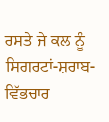ਰਸਤੇ ਜੇ ਕਲ ਨੂੰ ਸਿਗਰਟਾਂ-ਸ਼ਰਾਬ-ਵਿੱਭਚਾਰ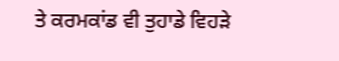ਤੇ ਕਰਮਕਾਂਡ ਵੀ ਤੁਹਾਡੇ ਵਿਹੜੇ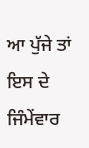ਆ ਪੁੱਜੇ ਤਾਂ ਇਸ ਦੇ ਜਿੰਮੇਂਵਾਰ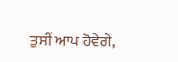ਤੁਸੀਂ ਆਪ ਹੋਵੇਗੇ,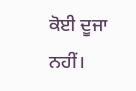ਕੋਈ ਦੂਜਾ ਨਹੀਂ।